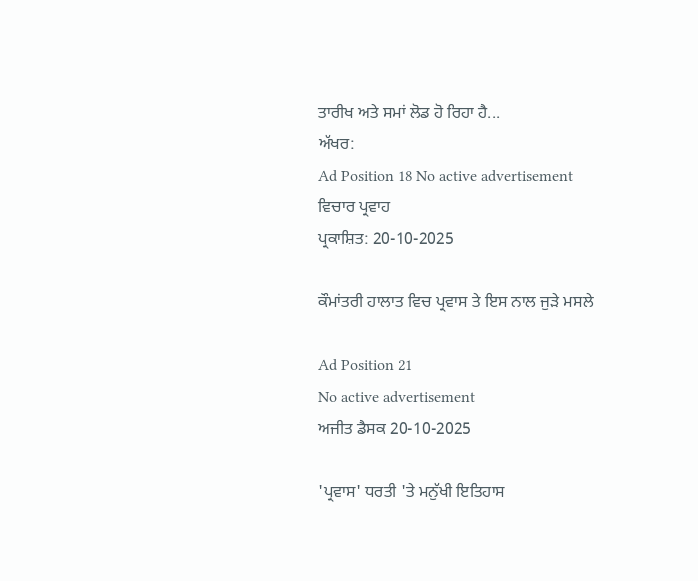ਤਾਰੀਖ ਅਤੇ ਸਮਾਂ ਲੋਡ ਹੋ ਰਿਹਾ ਹੈ...
ਅੱਖਰ:
Ad Position 18 No active advertisement
ਵਿਚਾਰ ਪ੍ਰਵਾਹ
ਪ੍ਰਕਾਸ਼ਿਤ: 20-10-2025

ਕੌਮਾਂਤਰੀ ਹਾਲਾਤ ਵਿਚ ਪ੍ਰਵਾਸ ਤੇ ਇਸ ਨਾਲ ਜੁੜੇ ਮਸਲੇ

Ad Position 21
No active advertisement
ਅਜੀਤ ਡੈਸਕ 20-10-2025

'ਪ੍ਰਵਾਸ' ਧਰਤੀ 'ਤੇ ਮਨੁੱਖੀ ਇਤਿਹਾਸ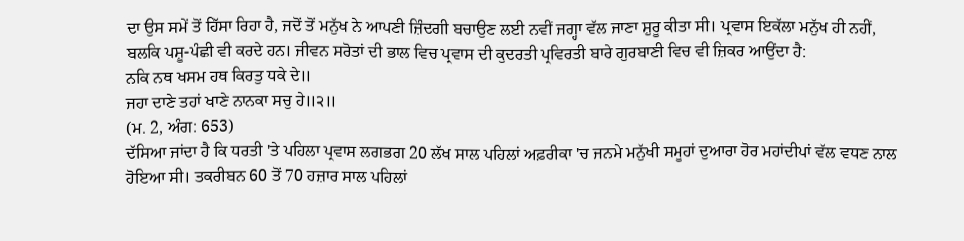ਦਾ ਉਸ ਸਮੇਂ ਤੋਂ ਹਿੱਸਾ ਰਿਹਾ ਹੈ, ਜਦੋਂ ਤੋਂ ਮਨੁੱਖ ਨੇ ਆਪਣੀ ਜ਼ਿੰਦਗੀ ਬਚਾਉਣ ਲਈ ਨਵੀਂ ਜਗ੍ਹਾ ਵੱਲ ਜਾਣਾ ਸ਼ੁਰੂ ਕੀਤਾ ਸੀ। ਪ੍ਰਵਾਸ ਇਕੱਲਾ ਮਨੁੱਖ ਹੀ ਨਹੀਂ, ਬਲਕਿ ਪਸ਼ੂ-ਪੰਛੀ ਵੀ ਕਰਦੇ ਹਨ। ਜੀਵਨ ਸਰੋਤਾਂ ਦੀ ਭਾਲ ਵਿਚ ਪ੍ਰਵਾਸ ਦੀ ਕੁਦਰਤੀ ਪ੍ਰਵਿਰਤੀ ਬਾਰੇ ਗੁਰਬਾਣੀ ਵਿਚ ਵੀ ਜ਼ਿਕਰ ਆਉਂਦਾ ਹੈ:
ਨਕਿ ਨਥ ਖਸਮ ਹਥ ਕਿਰਤੁ ਧਕੇ ਦੇ॥
ਜਹਾ ਦਾਣੇ ਤਹਾਂ ਖਾਣੇ ਨਾਨਕਾ ਸਚੁ ਹੇ॥੨॥
(ਮ. 2, ਅੰਗ: 653)
ਦੱਸਿਆ ਜਾਂਦਾ ਹੈ ਕਿ ਧਰਤੀ 'ਤੇ ਪਹਿਲਾ ਪ੍ਰਵਾਸ ਲਗਭਗ 20 ਲੱਖ ਸਾਲ ਪਹਿਲਾਂ ਅਫ਼ਰੀਕਾ 'ਚ ਜਨਮੇ ਮਨੁੱਖੀ ਸਮੂਹਾਂ ਦੁਆਰਾ ਹੋਰ ਮਹਾਂਦੀਪਾਂ ਵੱਲ ਵਧਣ ਨਾਲ ਹੋਇਆ ਸੀ। ਤਕਰੀਬਨ 60 ਤੋਂ 70 ਹਜ਼ਾਰ ਸਾਲ ਪਹਿਲਾਂ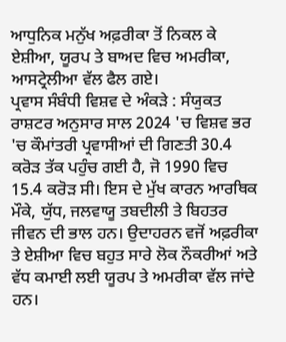ਆਧੁਨਿਕ ਮਨੁੱਖ ਅਫ਼ਰੀਕਾ ਤੋਂ ਨਿਕਲ ਕੇ ਏਸ਼ੀਆ, ਯੂਰਪ ਤੇ ਬਾਅਦ ਵਿਚ ਅਮਰੀਕਾ, ਆਸਟ੍ਰੇਲੀਆ ਵੱਲ ਫੈਲ ਗਏ।
ਪ੍ਰਵਾਸ ਸੰਬੰਧੀ ਵਿਸ਼ਵ ਦੇ ਅੰਕੜੇ : ਸੰਯੁਕਤ ਰਾਸ਼ਟਰ ਅਨੁਸਾਰ ਸਾਲ 2024 'ਚ ਵਿਸ਼ਵ ਭਰ 'ਚ ਕੌਮਾਂਤਰੀ ਪ੍ਰਵਾਸੀਆਂ ਦੀ ਗਿਣਤੀ 30.4 ਕਰੋੜ ਤੱਕ ਪਹੁੰਚ ਗਈ ਹੈ, ਜੋ 1990 ਵਿਚ 15.4 ਕਰੋੜ ਸੀ। ਇਸ ਦੇ ਮੁੱਖ ਕਾਰਨ ਆਰਥਿਕ ਮੌਕੇ, ਯੁੱਧ, ਜਲਵਾਯੂ ਤਬਦੀਲੀ ਤੇ ਬਿਹਤਰ ਜੀਵਨ ਦੀ ਭਾਲ ਹਨ। ਉਦਾਹਰਨ ਵਜੋਂ ਅਫ਼ਰੀਕਾ ਤੇ ਏਸ਼ੀਆ ਵਿਚ ਬਹੁਤ ਸਾਰੇ ਲੋਕ ਨੌਕਰੀਆਂ ਅਤੇ ਵੱਧ ਕਮਾਈ ਲਈ ਯੂਰਪ ਤੇ ਅਮਰੀਕਾ ਵੱਲ ਜਾਂਦੇ ਹਨ।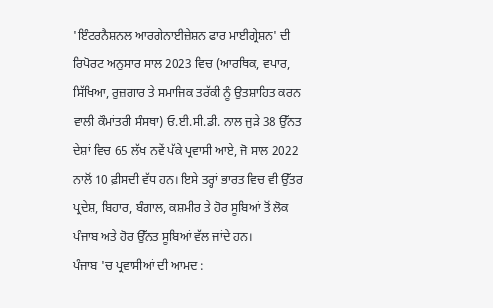'ਇੰਟਰਨੈਸ਼ਨਲ ਆਰਗੇਨਾਈਜ਼ੇਸ਼ਨ ਫਾਰ ਮਾਈਗ੍ਰੇਸ਼ਨ' ਦੀ ਰਿਪੋਰਟ ਅਨੁਸਾਰ ਸਾਲ 2023 ਵਿਚ (ਆਰਥਿਕ, ਵਪਾਰ, ਸਿੱਖਿਆ, ਰੁਜ਼ਗਾਰ ਤੇ ਸਮਾਜਿਕ ਤਰੱਕੀ ਨੂੰ ਉਤਸ਼ਾਹਿਤ ਕਰਨ ਵਾਲੀ ਕੌਮਾਂਤਰੀ ਸੰਸਥਾ) ਓ.ਈ.ਸੀ.ਡੀ. ਨਾਲ ਜੁੜੇ 38 ਉੱਨਤ ਦੇਸ਼ਾਂ ਵਿਚ 65 ਲੱਖ ਨਵੇਂ ਪੱਕੇ ਪ੍ਰਵਾਸੀ ਆਏ, ਜੋ ਸਾਲ 2022 ਨਾਲੋਂ 10 ਫ਼ੀਸਦੀ ਵੱਧ ਹਨ। ਇਸੇ ਤਰ੍ਹਾਂ ਭਾਰਤ ਵਿਚ ਵੀ ਉੱਤਰ ਪ੍ਰਦੇਸ਼, ਬਿਹਾਰ, ਬੰਗਾਲ, ਕਸ਼ਮੀਰ ਤੇ ਹੋਰ ਸੂਬਿਆਂ ਤੋਂ ਲੋਕ ਪੰਜਾਬ ਅਤੇ ਹੋਰ ਉੱਨਤ ਸੂਬਿਆਂ ਵੱਲ ਜਾਂਦੇ ਹਨ।
ਪੰਜਾਬ 'ਚ ਪ੍ਰਵਾਸੀਆਂ ਦੀ ਆਮਦ :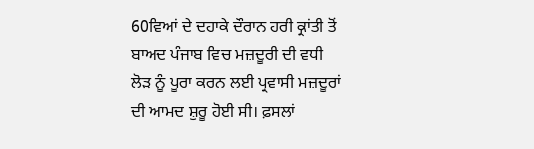60ਵਿਆਂ ਦੇ ਦਹਾਕੇ ਦੌਰਾਨ ਹਰੀ ਕ੍ਰਾਂਤੀ ਤੋਂ ਬਾਅਦ ਪੰਜਾਬ ਵਿਚ ਮਜ਼ਦੂਰੀ ਦੀ ਵਧੀ ਲੋੜ ਨੂੰ ਪੂਰਾ ਕਰਨ ਲਈ ਪ੍ਰਵਾਸੀ ਮਜ਼ਦੂਰਾਂ ਦੀ ਆਮਦ ਸ਼ੁਰੂ ਹੋਈ ਸੀ। ਫ਼ਸਲਾਂ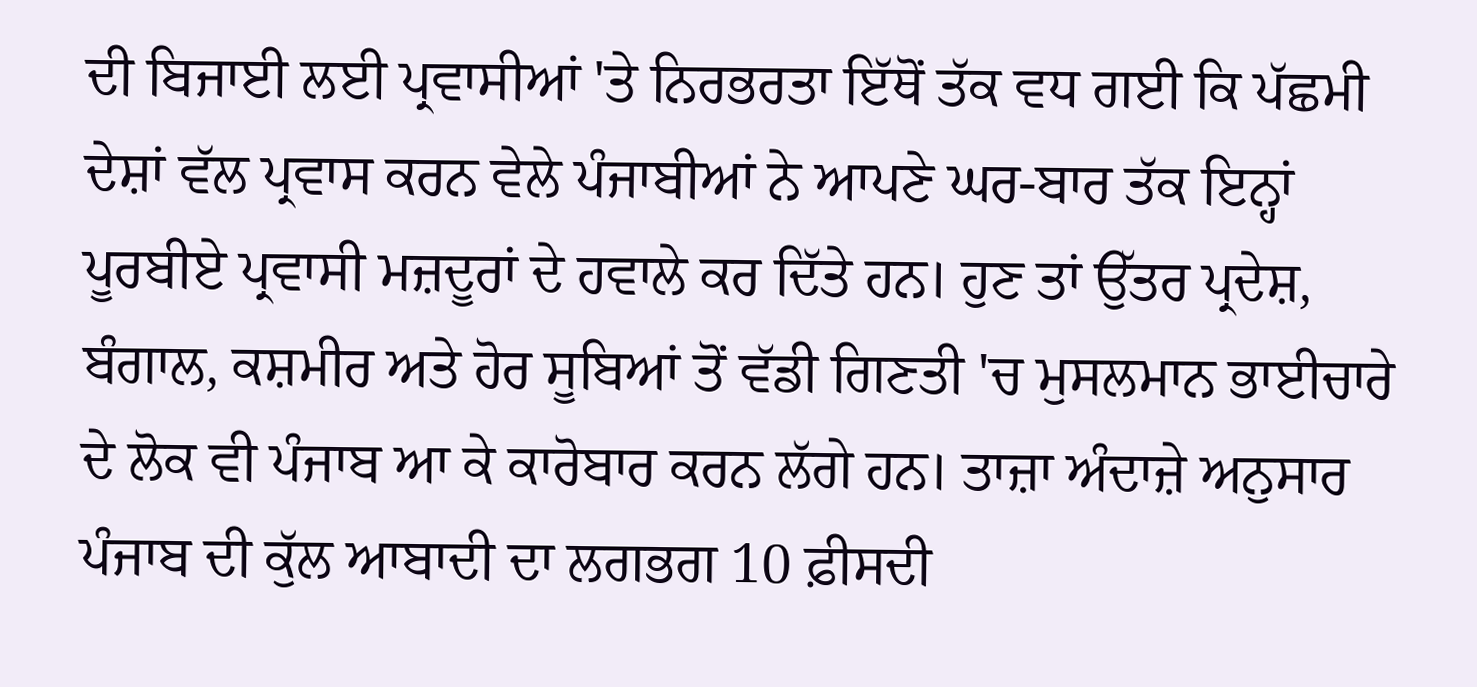ਦੀ ਬਿਜਾਈ ਲਈ ਪ੍ਰਵਾਸੀਆਂ 'ਤੇ ਨਿਰਭਰਤਾ ਇੱਥੋਂ ਤੱਕ ਵਧ ਗਈ ਕਿ ਪੱਛਮੀ ਦੇਸ਼ਾਂ ਵੱਲ ਪ੍ਰਵਾਸ ਕਰਨ ਵੇਲੇ ਪੰਜਾਬੀਆਂ ਨੇ ਆਪਣੇ ਘਰ-ਬਾਰ ਤੱਕ ਇਨ੍ਹਾਂ ਪੂਰਬੀਏ ਪ੍ਰਵਾਸੀ ਮਜ਼ਦੂਰਾਂ ਦੇ ਹਵਾਲੇ ਕਰ ਦਿੱਤੇ ਹਨ। ਹੁਣ ਤਾਂ ਉੱਤਰ ਪ੍ਰਦੇਸ਼, ਬੰਗਾਲ, ਕਸ਼ਮੀਰ ਅਤੇ ਹੋਰ ਸੂਬਿਆਂ ਤੋਂ ਵੱਡੀ ਗਿਣਤੀ 'ਚ ਮੁਸਲਮਾਨ ਭਾਈਚਾਰੇ ਦੇ ਲੋਕ ਵੀ ਪੰਜਾਬ ਆ ਕੇ ਕਾਰੋਬਾਰ ਕਰਨ ਲੱਗੇ ਹਨ। ਤਾਜ਼ਾ ਅੰਦਾਜ਼ੇ ਅਨੁਸਾਰ ਪੰਜਾਬ ਦੀ ਕੁੱਲ ਆਬਾਦੀ ਦਾ ਲਗਭਗ 10 ਫ਼ੀਸਦੀ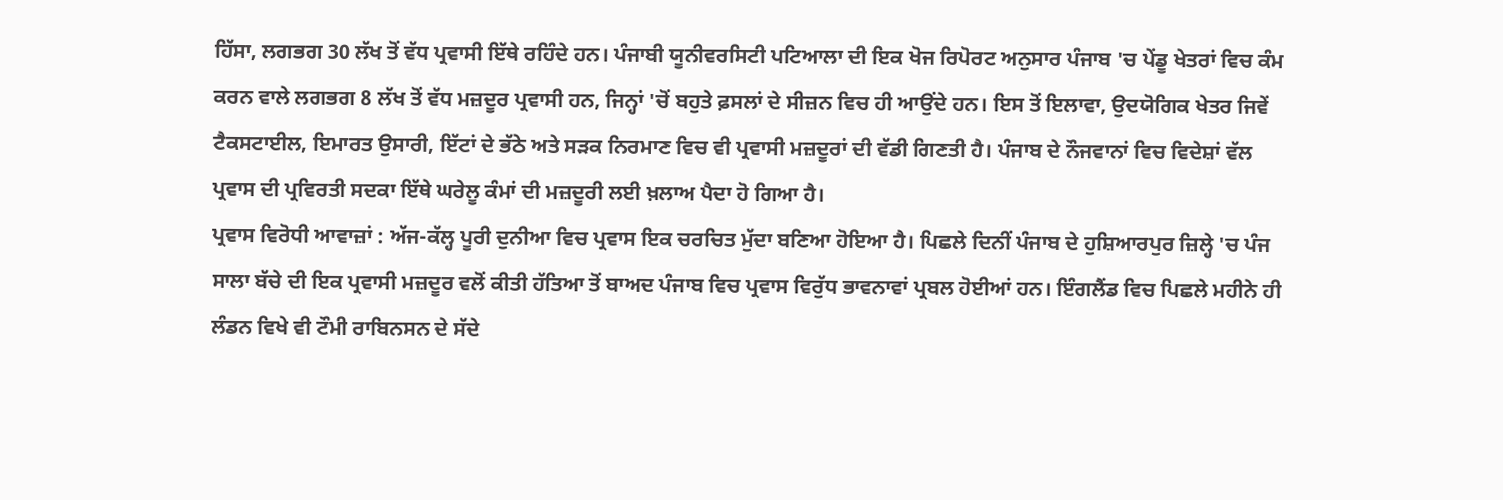ਹਿੱਸਾ, ਲਗਭਗ 30 ਲੱਖ ਤੋਂ ਵੱਧ ਪ੍ਰਵਾਸੀ ਇੱਥੇ ਰਹਿੰਦੇ ਹਨ। ਪੰਜਾਬੀ ਯੂਨੀਵਰਸਿਟੀ ਪਟਿਆਲਾ ਦੀ ਇਕ ਖੋਜ ਰਿਪੋਰਟ ਅਨੁਸਾਰ ਪੰਜਾਬ 'ਚ ਪੇਂਡੂ ਖੇਤਰਾਂ ਵਿਚ ਕੰਮ ਕਰਨ ਵਾਲੇ ਲਗਭਗ 8 ਲੱਖ ਤੋਂ ਵੱਧ ਮਜ਼ਦੂਰ ਪ੍ਰਵਾਸੀ ਹਨ, ਜਿਨ੍ਹਾਂ 'ਚੋਂ ਬਹੁਤੇ ਫ਼ਸਲਾਂ ਦੇ ਸੀਜ਼ਨ ਵਿਚ ਹੀ ਆਉਂਦੇ ਹਨ। ਇਸ ਤੋਂ ਇਲਾਵਾ, ਉਦਯੋਗਿਕ ਖੇਤਰ ਜਿਵੇਂ ਟੈਕਸਟਾਈਲ, ਇਮਾਰਤ ਉਸਾਰੀ, ਇੱਟਾਂ ਦੇ ਭੱਠੇ ਅਤੇ ਸੜਕ ਨਿਰਮਾਣ ਵਿਚ ਵੀ ਪ੍ਰਵਾਸੀ ਮਜ਼ਦੂਰਾਂ ਦੀ ਵੱਡੀ ਗਿਣਤੀ ਹੈ। ਪੰਜਾਬ ਦੇ ਨੌਜਵਾਨਾਂ ਵਿਚ ਵਿਦੇਸ਼ਾਂ ਵੱਲ ਪ੍ਰਵਾਸ ਦੀ ਪ੍ਰਵਿਰਤੀ ਸਦਕਾ ਇੱਥੇ ਘਰੇਲੂ ਕੰਮਾਂ ਦੀ ਮਜ਼ਦੂਰੀ ਲਈ ਖ਼ਲਾਅ ਪੈਦਾ ਹੋ ਗਿਆ ਹੈ।
ਪ੍ਰਵਾਸ ਵਿਰੋਧੀ ਆਵਾਜ਼ਾਂ : ਅੱਜ-ਕੱਲ੍ਹ ਪੂਰੀ ਦੁਨੀਆ ਵਿਚ ਪ੍ਰਵਾਸ ਇਕ ਚਰਚਿਤ ਮੁੱਦਾ ਬਣਿਆ ਹੋਇਆ ਹੈ। ਪਿਛਲੇ ਦਿਨੀਂ ਪੰਜਾਬ ਦੇ ਹੁਸ਼ਿਆਰਪੁਰ ਜ਼ਿਲ੍ਹੇ 'ਚ ਪੰਜ ਸਾਲਾ ਬੱਚੇ ਦੀ ਇਕ ਪ੍ਰਵਾਸੀ ਮਜ਼ਦੂਰ ਵਲੋਂ ਕੀਤੀ ਹੱਤਿਆ ਤੋਂ ਬਾਅਦ ਪੰਜਾਬ ਵਿਚ ਪ੍ਰਵਾਸ ਵਿਰੁੱਧ ਭਾਵਨਾਵਾਂ ਪ੍ਰਬਲ ਹੋਈਆਂ ਹਨ। ਇੰਗਲੈਂਡ ਵਿਚ ਪਿਛਲੇ ਮਹੀਨੇ ਹੀ ਲੰਡਨ ਵਿਖੇ ਵੀ ਟੌਮੀ ਰਾਬਿਨਸਨ ਦੇ ਸੱਦੇ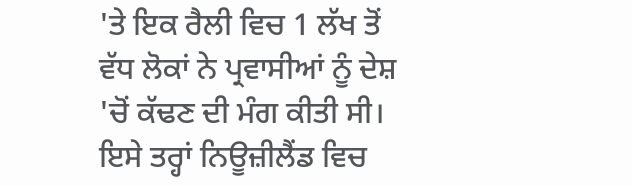'ਤੇ ਇਕ ਰੈਲੀ ਵਿਚ 1 ਲੱਖ ਤੋਂ ਵੱਧ ਲੋਕਾਂ ਨੇ ਪ੍ਰਵਾਸੀਆਂ ਨੂੰ ਦੇਸ਼ 'ਚੋਂ ਕੱਢਣ ਦੀ ਮੰਗ ਕੀਤੀ ਸੀ। ਇਸੇ ਤਰ੍ਹਾਂ ਨਿਊਜ਼ੀਲੈਂਡ ਵਿਚ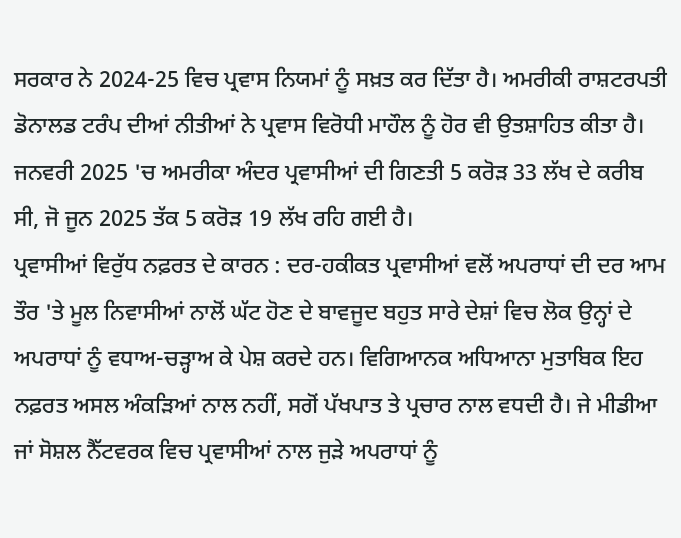ਸਰਕਾਰ ਨੇ 2024-25 ਵਿਚ ਪ੍ਰਵਾਸ ਨਿਯਮਾਂ ਨੂੰ ਸਖ਼ਤ ਕਰ ਦਿੱਤਾ ਹੈ। ਅਮਰੀਕੀ ਰਾਸ਼ਟਰਪਤੀ ਡੋਨਾਲਡ ਟਰੰਪ ਦੀਆਂ ਨੀਤੀਆਂ ਨੇ ਪ੍ਰਵਾਸ ਵਿਰੋਧੀ ਮਾਹੌਲ ਨੂੰ ਹੋਰ ਵੀ ਉਤਸ਼ਾਹਿਤ ਕੀਤਾ ਹੈ। ਜਨਵਰੀ 2025 'ਚ ਅਮਰੀਕਾ ਅੰਦਰ ਪ੍ਰਵਾਸੀਆਂ ਦੀ ਗਿਣਤੀ 5 ਕਰੋੜ 33 ਲੱਖ ਦੇ ਕਰੀਬ ਸੀ, ਜੋ ਜੂਨ 2025 ਤੱਕ 5 ਕਰੋੜ 19 ਲੱਖ ਰਹਿ ਗਈ ਹੈ।
ਪ੍ਰਵਾਸੀਆਂ ਵਿਰੁੱਧ ਨਫ਼ਰਤ ਦੇ ਕਾਰਨ : ਦਰ-ਹਕੀਕਤ ਪ੍ਰਵਾਸੀਆਂ ਵਲੋਂ ਅਪਰਾਧਾਂ ਦੀ ਦਰ ਆਮ ਤੌਰ 'ਤੇ ਮੂਲ ਨਿਵਾਸੀਆਂ ਨਾਲੋਂ ਘੱਟ ਹੋਣ ਦੇ ਬਾਵਜੂਦ ਬਹੁਤ ਸਾਰੇ ਦੇਸ਼ਾਂ ਵਿਚ ਲੋਕ ਉਨ੍ਹਾਂ ਦੇ ਅਪਰਾਧਾਂ ਨੂੰ ਵਧਾਅ-ਚੜ੍ਹਾਅ ਕੇ ਪੇਸ਼ ਕਰਦੇ ਹਨ। ਵਿਗਿਆਨਕ ਅਧਿਆਨਾ ਮੁਤਾਬਿਕ ਇਹ ਨਫ਼ਰਤ ਅਸਲ ਅੰਕੜਿਆਂ ਨਾਲ ਨਹੀਂ, ਸਗੋਂ ਪੱਖਪਾਤ ਤੇ ਪ੍ਰਚਾਰ ਨਾਲ ਵਧਦੀ ਹੈ। ਜੇ ਮੀਡੀਆ ਜਾਂ ਸੋਸ਼ਲ ਨੈੱਟਵਰਕ ਵਿਚ ਪ੍ਰਵਾਸੀਆਂ ਨਾਲ ਜੁੜੇ ਅਪਰਾਧਾਂ ਨੂੰ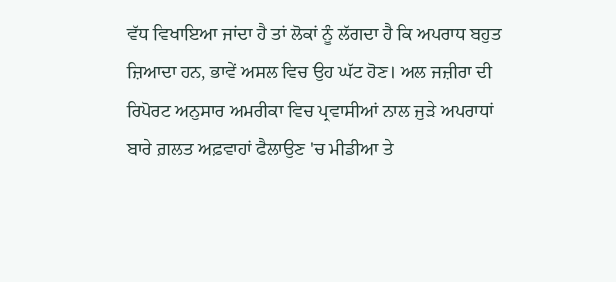ਵੱਧ ਵਿਖਾਇਆ ਜਾਂਦਾ ਹੈ ਤਾਂ ਲੋਕਾਂ ਨੂੰ ਲੱਗਦਾ ਹੈ ਕਿ ਅਪਰਾਧ ਬਹੁਤ ਜ਼ਿਆਦਾ ਹਨ, ਭਾਵੇਂ ਅਸਲ ਵਿਚ ਉਹ ਘੱਟ ਹੋਣ। ਅਲ ਜਜ਼ੀਰਾ ਦੀ ਰਿਪੋਰਟ ਅਨੁਸਾਰ ਅਮਰੀਕਾ ਵਿਚ ਪ੍ਰਵਾਸੀਆਂ ਨਾਲ ਜੁੜੇ ਅਪਰਾਧਾਂ ਬਾਰੇ ਗ਼ਲਤ ਅਫ਼ਵਾਹਾਂ ਫੈਲਾਉਣ 'ਚ ਮੀਡੀਆ ਤੇ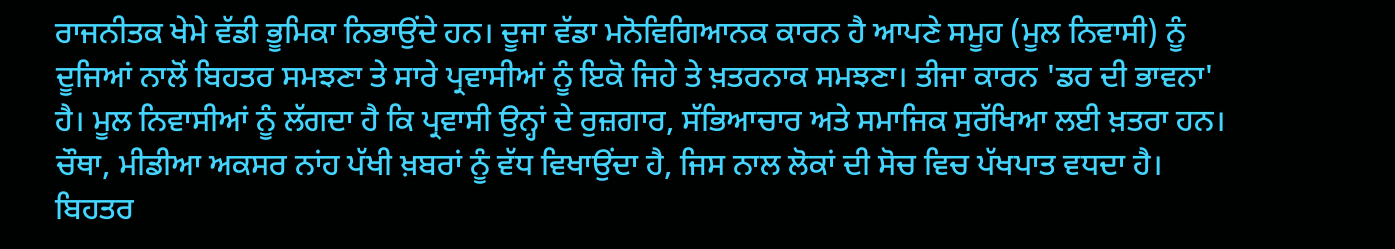ਰਾਜਨੀਤਕ ਖੇਮੇ ਵੱਡੀ ਭੂਮਿਕਾ ਨਿਭਾਉਂਦੇ ਹਨ। ਦੂਜਾ ਵੱਡਾ ਮਨੋਵਿਗਿਆਨਕ ਕਾਰਨ ਹੈ ਆਪਣੇ ਸਮੂਹ (ਮੂਲ ਨਿਵਾਸੀ) ਨੂੰ ਦੂਜਿਆਂ ਨਾਲੋਂ ਬਿਹਤਰ ਸਮਝਣਾ ਤੇ ਸਾਰੇ ਪ੍ਰਵਾਸੀਆਂ ਨੂੰ ਇਕੋ ਜਿਹੇ ਤੇ ਖ਼ਤਰਨਾਕ ਸਮਝਣਾ। ਤੀਜਾ ਕਾਰਨ 'ਡਰ ਦੀ ਭਾਵਨਾ' ਹੈ। ਮੂਲ ਨਿਵਾਸੀਆਂ ਨੂੰ ਲੱਗਦਾ ਹੈ ਕਿ ਪ੍ਰਵਾਸੀ ਉਨ੍ਹਾਂ ਦੇ ਰੁਜ਼ਗਾਰ, ਸੱਭਿਆਚਾਰ ਅਤੇ ਸਮਾਜਿਕ ਸੁਰੱਖਿਆ ਲਈ ਖ਼ਤਰਾ ਹਨ। ਚੌਥਾ, ਮੀਡੀਆ ਅਕਸਰ ਨਾਂਹ ਪੱਖੀ ਖ਼ਬਰਾਂ ਨੂੰ ਵੱਧ ਵਿਖਾਉਂਦਾ ਹੈ, ਜਿਸ ਨਾਲ ਲੋਕਾਂ ਦੀ ਸੋਚ ਵਿਚ ਪੱਖਪਾਤ ਵਧਦਾ ਹੈ। ਬਿਹਤਰ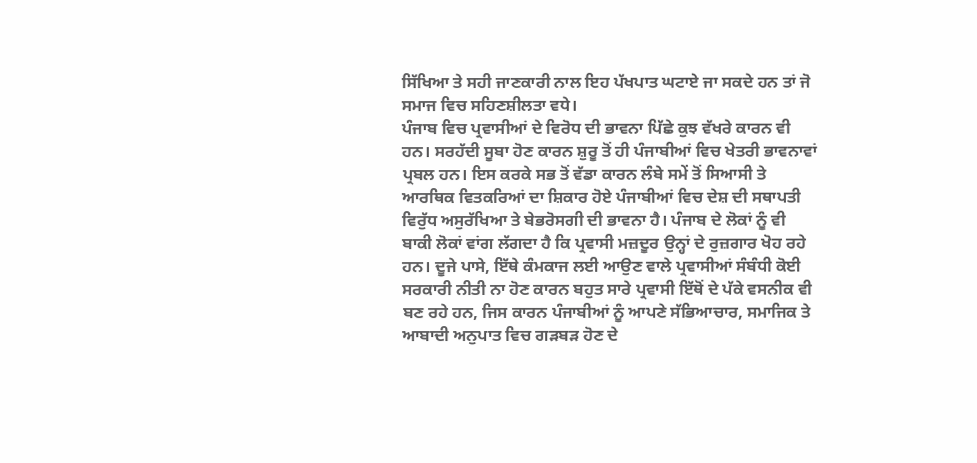ਸਿੱਖਿਆ ਤੇ ਸਹੀ ਜਾਣਕਾਰੀ ਨਾਲ ਇਹ ਪੱਖਪਾਤ ਘਟਾਏ ਜਾ ਸਕਦੇ ਹਨ ਤਾਂ ਜੋ ਸਮਾਜ ਵਿਚ ਸਹਿਣਸ਼ੀਲਤਾ ਵਧੇ।
ਪੰਜਾਬ ਵਿਚ ਪ੍ਰਵਾਸੀਆਂ ਦੇ ਵਿਰੋਧ ਦੀ ਭਾਵਨਾ ਪਿੱਛੇ ਕੁਝ ਵੱਖਰੇ ਕਾਰਨ ਵੀ ਹਨ। ਸਰਹੱਦੀ ਸੂਬਾ ਹੋਣ ਕਾਰਨ ਸ਼ੁਰੂ ਤੋਂ ਹੀ ਪੰਜਾਬੀਆਂ ਵਿਚ ਖੇਤਰੀ ਭਾਵਨਾਵਾਂ ਪ੍ਰਬਲ ਹਨ। ਇਸ ਕਰਕੇ ਸਭ ਤੋਂ ਵੱਡਾ ਕਾਰਨ ਲੰਬੇ ਸਮੇਂ ਤੋਂ ਸਿਆਸੀ ਤੇ ਆਰਥਿਕ ਵਿਤਕਰਿਆਂ ਦਾ ਸ਼ਿਕਾਰ ਹੋਏ ਪੰਜਾਬੀਆਂ ਵਿਚ ਦੇਸ਼ ਦੀ ਸਥਾਪਤੀ ਵਿਰੁੱਧ ਅਸੁਰੱਖਿਆ ਤੇ ਬੇਭਰੋਸਗੀ ਦੀ ਭਾਵਨਾ ਹੈ। ਪੰਜਾਬ ਦੇ ਲੋਕਾਂ ਨੂੰ ਵੀ ਬਾਕੀ ਲੋਕਾਂ ਵਾਂਗ ਲੱਗਦਾ ਹੈ ਕਿ ਪ੍ਰਵਾਸੀ ਮਜ਼ਦੂਰ ਉਨ੍ਹਾਂ ਦੇ ਰੁਜ਼ਗਾਰ ਖੋਹ ਰਹੇ ਹਨ। ਦੂਜੇ ਪਾਸੇ, ਇੱਥੇ ਕੰਮਕਾਜ ਲਈ ਆਉਣ ਵਾਲੇ ਪ੍ਰਵਾਸੀਆਂ ਸੰਬੰਧੀ ਕੋਈ ਸਰਕਾਰੀ ਨੀਤੀ ਨਾ ਹੋਣ ਕਾਰਨ ਬਹੁਤ ਸਾਰੇ ਪ੍ਰਵਾਸੀ ਇੱਥੋਂ ਦੇ ਪੱਕੇ ਵਸਨੀਕ ਵੀ ਬਣ ਰਹੇ ਹਨ, ਜਿਸ ਕਾਰਨ ਪੰਜਾਬੀਆਂ ਨੂੰ ਆਪਣੇ ਸੱਭਿਆਚਾਰ, ਸਮਾਜਿਕ ਤੇ ਆਬਾਦੀ ਅਨੁਪਾਤ ਵਿਚ ਗੜਬੜ ਹੋਣ ਦੇ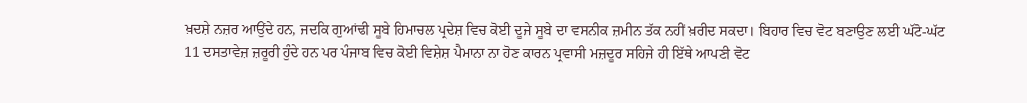ਖ਼ਦਸ਼ੇ ਨਜ਼ਰ ਆਉਂਦੇ ਹਨ, ਜਦਕਿ ਗੁਆਂਢੀ ਸੂਬੇ ਹਿਮਾਚਲ ਪ੍ਰਦੇਸ਼ ਵਿਚ ਕੋਈ ਦੂਜੇ ਸੂਬੇ ਦਾ ਵਸਨੀਕ ਜ਼ਮੀਨ ਤੱਕ ਨਹੀਂ ਖ਼ਰੀਦ ਸਕਦਾ। ਬਿਹਾਰ ਵਿਚ ਵੋਟ ਬਣਾਉਣ ਲਈ ਘੱਟੋ-ਘੱਟ 11 ਦਸਤਾਵੇਜ਼ ਜ਼ਰੂਰੀ ਹੁੰਦੇ ਹਨ ਪਰ ਪੰਜਾਬ ਵਿਚ ਕੋਈ ਵਿਸ਼ੇਸ਼ ਪੈਮਾਨਾ ਨਾ ਹੋਣ ਕਾਰਨ ਪ੍ਰਵਾਸੀ ਮਜ਼ਦੂਰ ਸਹਿਜੇ ਹੀ ਇੱਥੇ ਆਪਣੀ ਵੋਟ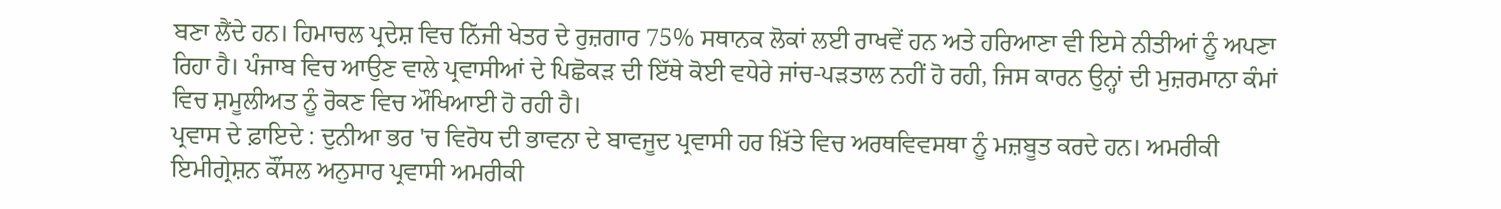ਬਣਾ ਲੈਂਦੇ ਹਨ। ਹਿਮਾਚਲ ਪ੍ਰਦੇਸ਼ ਵਿਚ ਨਿੱਜੀ ਖੇਤਰ ਦੇ ਰੁਜ਼ਗਾਰ 75% ਸਥਾਨਕ ਲੋਕਾਂ ਲਈ ਰਾਖਵੇਂ ਹਨ ਅਤੇ ਹਰਿਆਣਾ ਵੀ ਇਸੇ ਨੀਤੀਆਂ ਨੂੰ ਅਪਣਾ ਰਿਹਾ ਹੈ। ਪੰਜਾਬ ਵਿਚ ਆਉਣ ਵਾਲੇ ਪ੍ਰਵਾਸੀਆਂ ਦੇ ਪਿਛੋਕੜ ਦੀ ਇੱਥੇ ਕੋਈ ਵਧੇਰੇ ਜਾਂਚ-ਪੜਤਾਲ ਨਹੀਂ ਹੋ ਰਹੀ, ਜਿਸ ਕਾਰਨ ਉਨ੍ਹਾਂ ਦੀ ਮੁਜ਼ਰਮਾਨਾ ਕੰਮਾਂ ਵਿਚ ਸ਼ਮੂਲੀਅਤ ਨੂੰ ਰੋਕਣ ਵਿਚ ਔਖਿਆਈ ਹੋ ਰਹੀ ਹੈ।
ਪ੍ਰਵਾਸ ਦੇ ਫ਼ਾਇਦੇ : ਦੁਨੀਆ ਭਰ 'ਚ ਵਿਰੋਧ ਦੀ ਭਾਵਨਾ ਦੇ ਬਾਵਜੂਦ ਪ੍ਰਵਾਸੀ ਹਰ ਖ਼ਿੱਤੇ ਵਿਚ ਅਰਥਵਿਵਸਥਾ ਨੂੰ ਮਜ਼ਬੂਤ ਕਰਦੇ ਹਨ। ਅਮਰੀਕੀ ਇਮੀਗ੍ਰੇਸ਼ਨ ਕੌਂਸਲ ਅਨੁਸਾਰ ਪ੍ਰਵਾਸੀ ਅਮਰੀਕੀ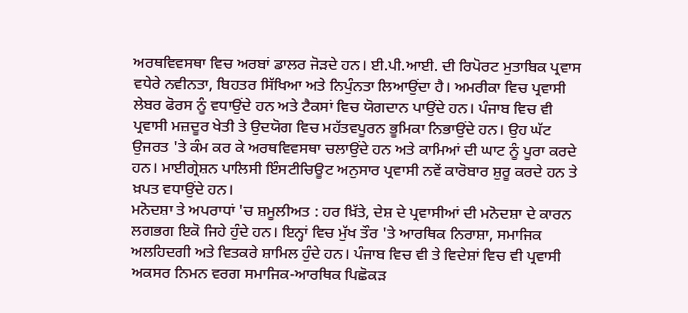ਅਰਥਵਿਵਸਥਾ ਵਿਚ ਅਰਬਾਂ ਡਾਲਰ ਜੋੜਦੇ ਹਨ। ਈ.ਪੀ.ਆਈ. ਦੀ ਰਿਪੋਰਟ ਮੁਤਾਬਿਕ ਪ੍ਰਵਾਸ ਵਧੇਰੇ ਨਵੀਨਤਾ, ਬਿਹਤਰ ਸਿੱਖਿਆ ਅਤੇ ਨਿਪੁੰਨਤਾ ਲਿਆਉਂਦਾ ਹੈ। ਅਮਰੀਕਾ ਵਿਚ ਪ੍ਰਵਾਸੀ ਲੇਬਰ ਫੋਰਸ ਨੂੰ ਵਧਾਉਂਦੇ ਹਨ ਅਤੇ ਟੈਕਸਾਂ ਵਿਚ ਯੋਗਦਾਨ ਪਾਉਂਦੇ ਹਨ। ਪੰਜਾਬ ਵਿਚ ਵੀ ਪ੍ਰਵਾਸੀ ਮਜ਼ਦੂਰ ਖੇਤੀ ਤੇ ਉਦਯੋਗ ਵਿਚ ਮਹੱਤਵਪੂਰਨ ਭੂਮਿਕਾ ਨਿਭਾਉਂਦੇ ਹਨ। ਉਹ ਘੱਟ ਉਜਰਤ 'ਤੇ ਕੰਮ ਕਰ ਕੇ ਅਰਥਵਿਵਸਥਾ ਚਲਾਉਂਦੇ ਹਨ ਅਤੇ ਕਾਮਿਆਂ ਦੀ ਘਾਟ ਨੂੰ ਪੂਰਾ ਕਰਦੇ ਹਨ। ਮਾਈਗ੍ਰੇਸ਼ਨ ਪਾਲਿਸੀ ਇੰਸਟੀਚਿਊਟ ਅਨੁਸਾਰ ਪ੍ਰਵਾਸੀ ਨਵੇਂ ਕਾਰੋਬਾਰ ਸ਼ੁਰੂ ਕਰਦੇ ਹਨ ਤੇ ਖ਼ਪਤ ਵਧਾਉਂਦੇ ਹਨ।
ਮਨੋਦਸ਼ਾ ਤੇ ਅਪਰਾਧਾਂ 'ਚ ਸ਼ਮੂਲੀਅਤ : ਹਰ ਖ਼ਿੱਤੇ, ਦੇਸ਼ ਦੇ ਪ੍ਰਵਾਸੀਆਂ ਦੀ ਮਨੋਦਸ਼ਾ ਦੇ ਕਾਰਨ ਲਗਭਗ ਇਕੋ ਜਿਹੇ ਹੁੰਦੇ ਹਨ। ਇਨ੍ਹਾਂ ਵਿਚ ਮੁੱਖ ਤੌਰ 'ਤੇ ਆਰਥਿਕ ਨਿਰਾਸ਼ਾ, ਸਮਾਜਿਕ ਅਲਹਿਦਗੀ ਅਤੇ ਵਿਤਕਰੇ ਸ਼ਾਮਿਲ ਹੁੰਦੇ ਹਨ। ਪੰਜਾਬ ਵਿਚ ਵੀ ਤੇ ਵਿਦੇਸ਼ਾਂ ਵਿਚ ਵੀ ਪ੍ਰਵਾਸੀ ਅਕਸਰ ਨਿਮਨ ਵਰਗ ਸਮਾਜਿਕ-ਆਰਥਿਕ ਪਿਛੋਕੜ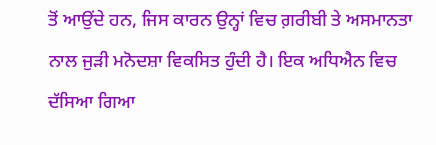ਤੋਂ ਆਉਂਦੇ ਹਨ, ਜਿਸ ਕਾਰਨ ਉਨ੍ਹਾਂ ਵਿਚ ਗ਼ਰੀਬੀ ਤੇ ਅਸਮਾਨਤਾ ਨਾਲ ਜੁੜੀ ਮਨੋਦਸ਼ਾ ਵਿਕਸਿਤ ਹੁੰਦੀ ਹੈ। ਇਕ ਅਧਿਐਨ ਵਿਚ ਦੱਸਿਆ ਗਿਆ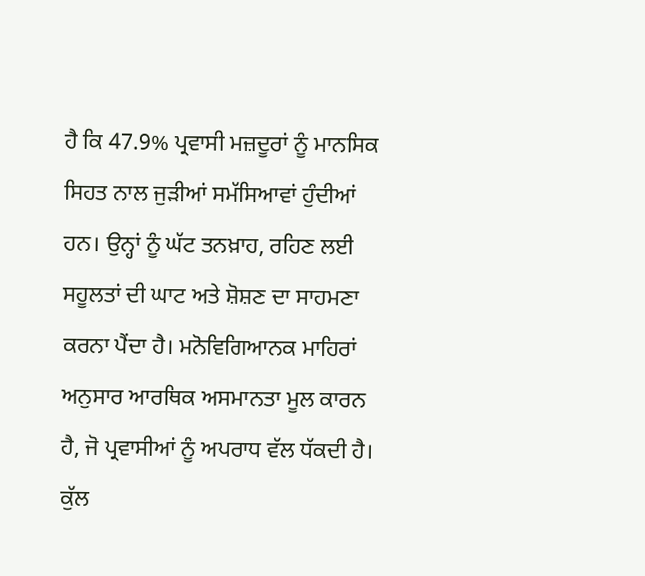ਹੈ ਕਿ 47.9% ਪ੍ਰਵਾਸੀ ਮਜ਼ਦੂਰਾਂ ਨੂੰ ਮਾਨਸਿਕ ਸਿਹਤ ਨਾਲ ਜੁੜੀਆਂ ਸਮੱਸਿਆਵਾਂ ਹੁੰਦੀਆਂ ਹਨ। ਉਨ੍ਹਾਂ ਨੂੰ ਘੱਟ ਤਨਖ਼ਾਹ, ਰਹਿਣ ਲਈ ਸਹੂਲਤਾਂ ਦੀ ਘਾਟ ਅਤੇ ਸ਼ੋਸ਼ਣ ਦਾ ਸਾਹਮਣਾ ਕਰਨਾ ਪੈਂਦਾ ਹੈ। ਮਨੋਵਿਗਿਆਨਕ ਮਾਹਿਰਾਂ ਅਨੁਸਾਰ ਆਰਥਿਕ ਅਸਮਾਨਤਾ ਮੂਲ ਕਾਰਨ ਹੈ, ਜੋ ਪ੍ਰਵਾਸੀਆਂ ਨੂੰ ਅਪਰਾਧ ਵੱਲ ਧੱਕਦੀ ਹੈ। ਕੁੱਲ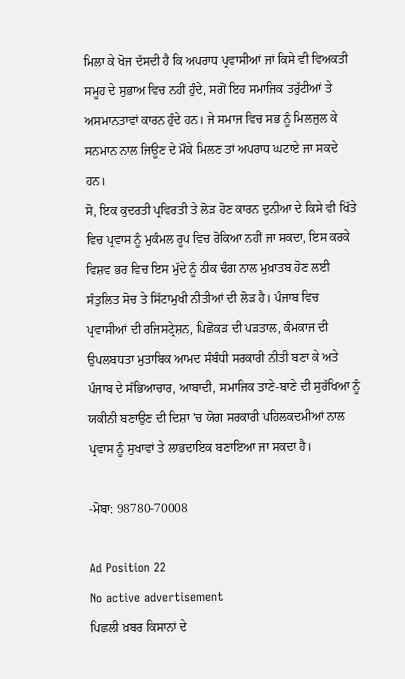ਮਿਲਾ ਕੇ ਖੋਜ ਦੱਸਦੀ ਹੈ ਕਿ ਅਪਰਾਧ ਪ੍ਰਵਾਸੀਆਂ ਜਾਂ ਕਿਸੇ ਵੀ ਵਿਅਕਤੀ ਸਮੂਹ ਦੇ ਸੁਭਾਅ ਵਿਚ ਨਹੀਂ ਹੁੰਦੇ, ਸਗੋਂ ਇਹ ਸਮਾਜਿਕ ਤਰੁੱਟੀਆਂ ਤੇ ਅਸਮਾਨਤਾਵਾਂ ਕਾਰਨ ਹੁੰਦੇ ਹਨ। ਜੇ ਸਮਾਜ ਵਿਚ ਸਭ ਨੂੰ ਮਿਲਜੁਲ ਕੇ ਸਨਮਾਨ ਨਾਲ ਜਿਊਣ ਦੇ ਮੌਕੇ ਮਿਲਣ ਤਾਂ ਅਪਰਾਧ ਘਟਾਏ ਜਾ ਸਕਦੇ ਹਨ।
ਸੋ, ਇਕ ਕੁਦਰਤੀ ਪ੍ਰਵਿਰਤੀ ਤੇ ਲੋੜ ਹੋਣ ਕਾਰਨ ਦੁਨੀਆ ਦੇ ਕਿਸੇ ਵੀ ਖਿੱਤੇ ਵਿਚ ਪ੍ਰਵਾਸ ਨੂੰ ਮੁਕੰਮਲ ਰੂਪ ਵਿਚ ਰੋਕਿਆ ਨਹੀਂ ਜਾ ਸਕਦਾ, ਇਸ ਕਰਕੇ ਵਿਸ਼ਵ ਭਰ ਵਿਚ ਇਸ ਮੁੱਦੇ ਨੂੰ ਠੀਕ ਢੰਗ ਨਾਲ ਮੁਖ਼ਾਤਬ ਹੋਣ ਲਈ ਸੰਤੁਲਿਤ ਸੋਚ ਤੇ ਸਿੱਟਾਮੁਖੀ ਨੀਤੀਆਂ ਦੀ ਲੋੜ ਹੈ। ਪੰਜਾਬ ਵਿਚ ਪ੍ਰਵਾਸੀਆਂ ਦੀ ਰਜਿਸਟ੍ਰੇਸ਼ਨ, ਪਿਛੋਕੜ ਦੀ ਪੜਤਾਲ, ਕੰਮਕਾਜ ਦੀ ਉਪਲਬਧਤਾ ਮੁਤਾਬਿਕ ਆਮਦ ਸੰਬੰਧੀ ਸਰਕਾਰੀ ਨੀਤੀ ਬਣਾ ਕੇ ਅਤੇ ਪੰਜਾਬ ਦੇ ਸੱਭਿਆਚਾਰ, ਆਬਾਦੀ, ਸਮਾਜਿਕ ਤਾਣੇ-ਬਾਣੇ ਦੀ ਸੁਰੱਖਿਆ ਨੂੰ ਯਕੀਨੀ ਬਣਾਉਣ ਦੀ ਦਿਸ਼ਾ 'ਚ ਯੋਗ ਸਰਕਾਰੀ ਪਹਿਲਕਦਮੀਆਂ ਨਾਲ ਪ੍ਰਵਾਸ ਨੂੰ ਸੁਖਾਵਾਂ ਤੇ ਲਾਭਦਾਇਕ ਬਣਾਇਆ ਜਾ ਸਕਦਾ ਹੈ।

-ਮੋਬਾ: 98780-70008

Ad Position 22
No active advertisement
ਪਿਛਲੀ ਖ਼ਬਰ ਕਿਸਾਨਾਂ ਦੇ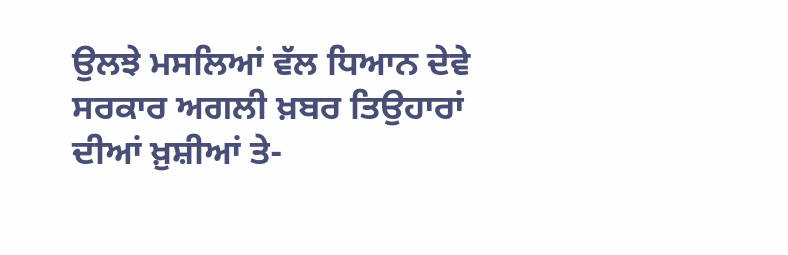ਉਲਝੇ ਮਸਲਿਆਂ ਵੱਲ ਧਿਆਨ ਦੇਵੇ ਸਰਕਾਰ ਅਗਲੀ ਖ਼ਬਰ ਤਿਉਹਾਰਾਂ ਦੀਆਂ ਖ਼ੁਸ਼ੀਆਂ ਤੇ-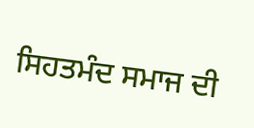ਸਿਹਤਮੰਦ ਸਮਾਜ ਦੀ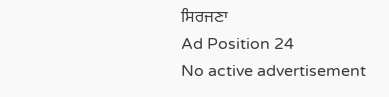ਸਿਰਜਣਾ
Ad Position 24
No active advertisement